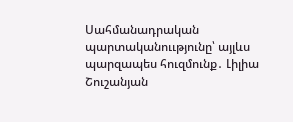Սահմանադրական պարտականոււթյունը՝ այլևս պարզապես հուզմունք․ Լիլիա Շուշանյան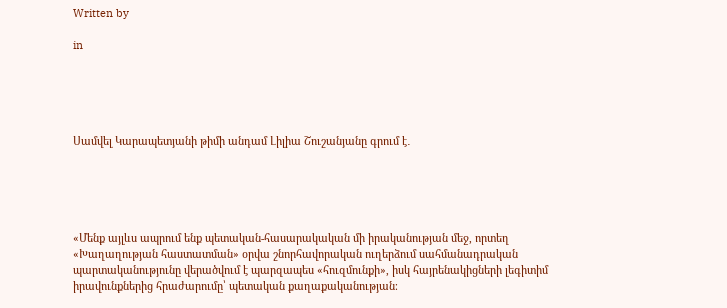Written by

in





Սամվել Կարապետյանի թիմի անդամ Լիլիա Շուշանյանը գրում է․





«Մենք այլևս ապրում ենք պետական-հասարակական մի իրականության մեջ, որտեղ «Խաղաղության հաստատման» օրվա շնորհավորական ուղերձում սահմանադրական պարտականությունը վերածվում է պարզապես «հուզմունքի», իսկ հայրենակիցների լեգիտիմ իրավունքներից հրաժարումը՝ պետական քաղաքականության։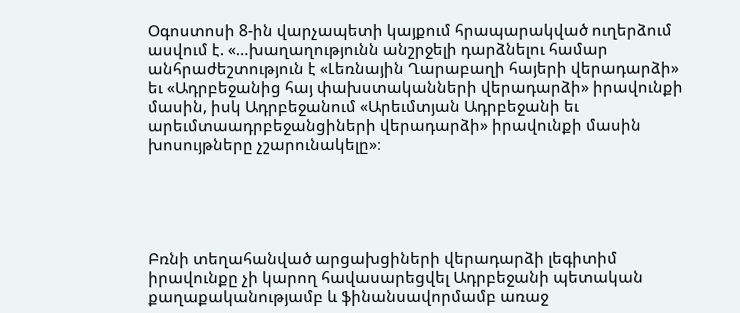Օգոստոսի 8-ին վարչապետի կայքում հրապարակված ուղերձում ասվում է. «…խաղաղությունն անշրջելի դարձնելու համար անհրաժեշտություն է «Լեռնային Ղարաբաղի հայերի վերադարձի» եւ «Ադրբեջանից հայ փախստականների վերադարձի» իրավունքի մասին, իսկ Ադրբեջանում «Արեւմտյան Ադրբեջանի եւ արեւմտաադրբեջանցիների վերադարձի» իրավունքի մասին խոսույթները չշարունակելը»։





Բռնի տեղահանված արցախցիների վերադարձի լեգիտիմ իրավունքը չի կարող հավասարեցվել Ադրբեջանի պետական քաղաքականությամբ և ֆինանսավորմամբ առաջ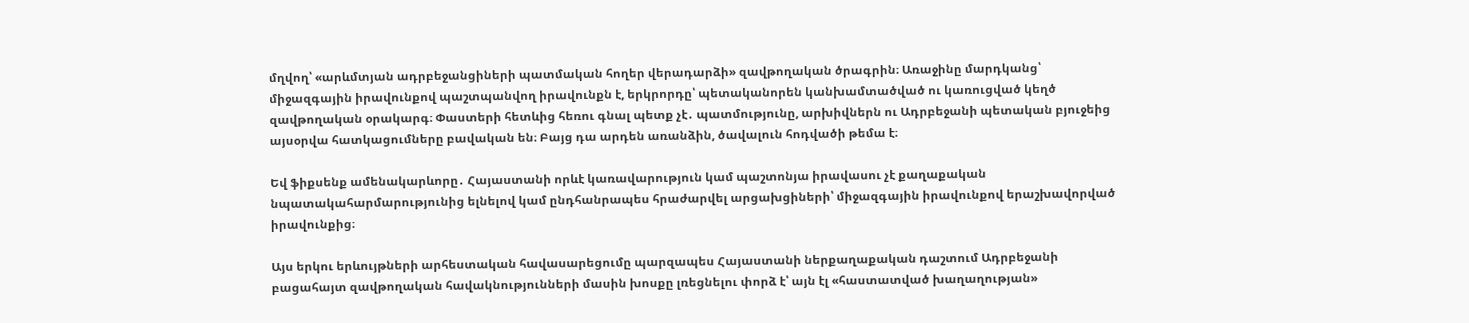մղվող՝ «արևմտյան ադրբեջանցիների պատմական հողեր վերադարձի» զավթողական ծրագրին։ Առաջինը մարդկանց՝ միջազգային իրավունքով պաշտպանվող իրավունքն է, երկրորդը՝ պետականորեն կանխամտածված ու կառուցված կեղծ զավթողական օրակարգ։ Փաստերի հետևից հեռու գնալ պետք չէ․ պատմությունը, արխիվներն ու Ադրբեջանի պետական բյուջեից այսօրվա հատկացումները բավական են։ Բայց դա արդեն առանձին, ծավալուն հոդվածի թեմա է։

Եվ ֆիքսենք ամենակարևորը․ Հայաստանի որևէ կառավարություն կամ պաշտոնյա իրավասու չէ քաղաքական նպատակահարմարությունից ելնելով կամ ընդհանրապես հրաժարվել արցախցիների՝ միջազգային իրավունքով երաշխավորված իրավունքից։

Այս երկու երևույթների արհեստական հավասարեցումը պարզապես Հայաստանի ներքաղաքական դաշտում Ադրբեջանի բացահայտ զավթողական հավակնությունների մասին խոսքը լռեցնելու փորձ է՝ այն էլ «հաստատված խաղաղության»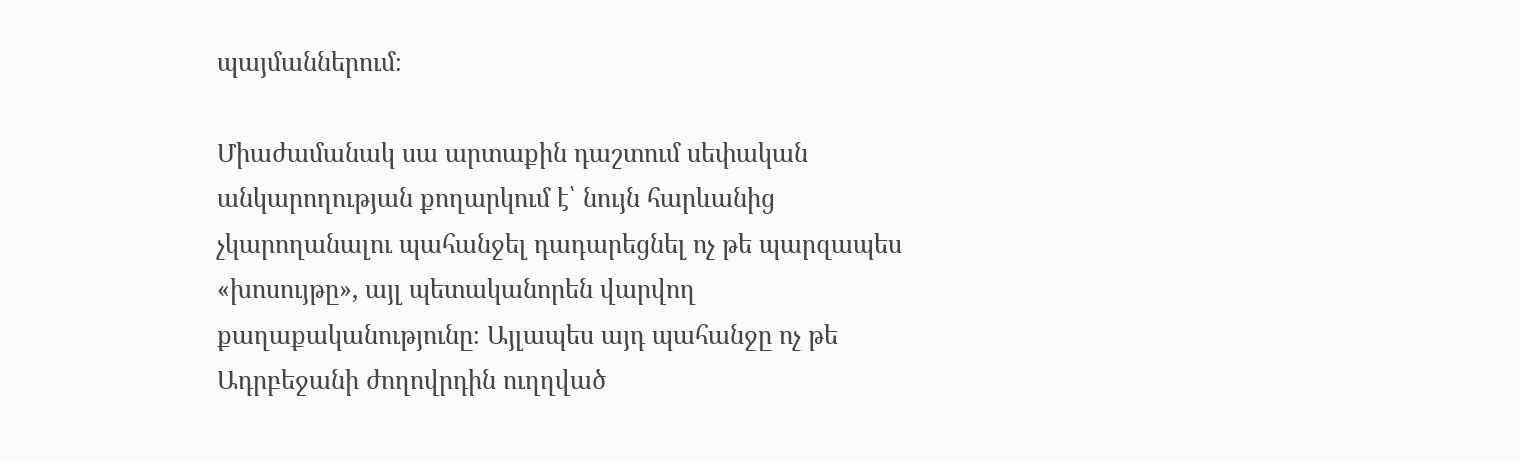պայմաններում։

Միաժամանակ սա արտաքին դաշտում սեփական անկարողության քողարկում է՝ նույն հարևանից չկարողանալու պահանջել դադարեցնել ոչ թե պարզապես «խոսույթը», այլ պետականորեն վարվող քաղաքականությունը։ Այլապես այդ պահանջը ոչ թե Ադրբեջանի ժողովրդին ուղղված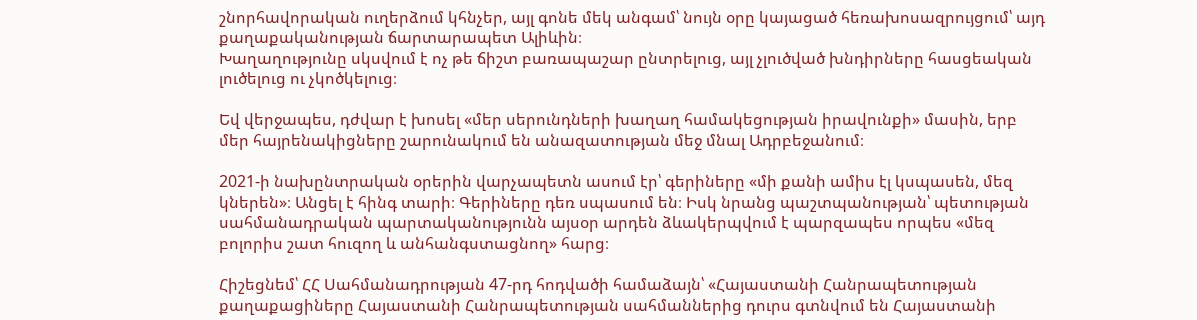շնորհավորական ուղերձում կհնչեր, այլ գոնե մեկ անգամ՝ նույն օրը կայացած հեռախոսազրույցում՝ այդ քաղաքականության ճարտարապետ Ալիևին։
Խաղաղությունը սկսվում է ոչ թե ճիշտ բառապաշար ընտրելուց, այլ չլուծված խնդիրները հասցեական լուծելուց ու չկոծկելուց։

Եվ վերջապես, դժվար է խոսել «մեր սերունդների խաղաղ համակեցության իրավունքի» մասին, երբ մեր հայրենակիցները շարունակում են անազատության մեջ մնալ Ադրբեջանում։

2021-ի նախընտրական օրերին վարչապետն ասում էր՝ գերիները «մի քանի ամիս էլ կսպասեն, մեզ կներեն»։ Անցել է հինգ տարի։ Գերիները դեռ սպասում են։ Իսկ նրանց պաշտպանության՝ պետության սահմանադրական պարտականությունն այսօր արդեն ձևակերպվում է պարզապես որպես «մեզ բոլորիս շատ հուզող և անհանգստացնող» հարց։

Հիշեցնեմ՝ ՀՀ Սահմանադրության 47-րդ հոդվածի համաձայն՝ «Հայաստանի Հանրապետության քաղաքացիները Հայաստանի Հանրապետության սահմաններից դուրս գտնվում են Հայաստանի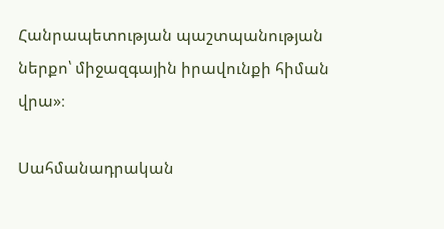Հանրապետության պաշտպանության ներքո՝ միջազգային իրավունքի հիման վրա»։

Սահմանադրական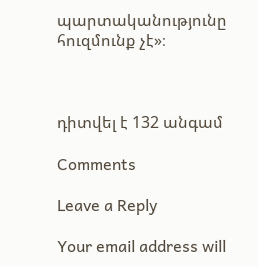պարտականությունը հուզմունք չէ»։



դիտվել է 132 անգամ

Comments

Leave a Reply

Your email address will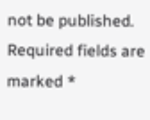not be published. Required fields are marked *